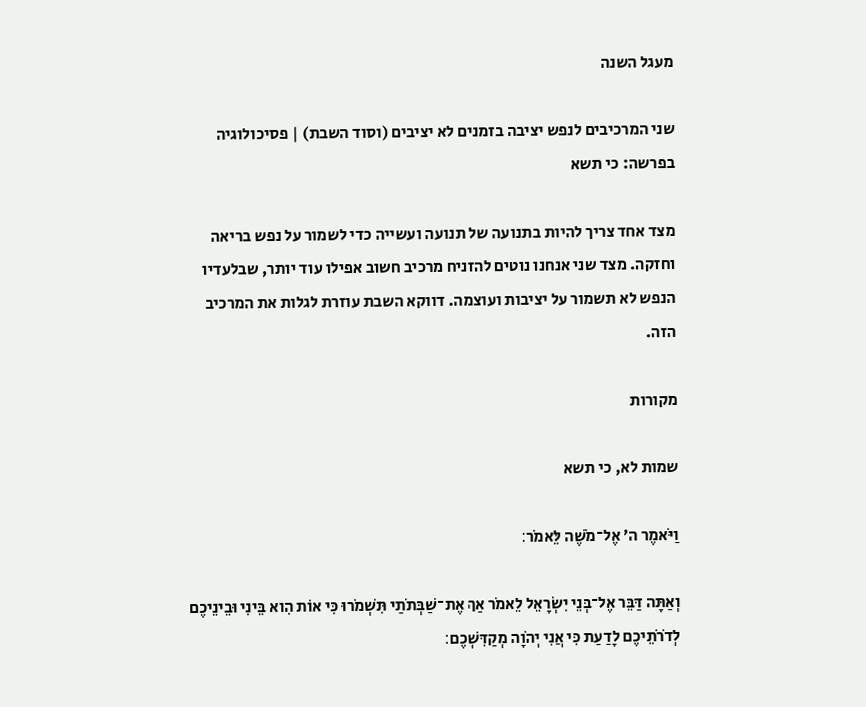מעגל השנה

שני המרכיבים לנפש יציבה בזמנים לא יציבים (וסוד השבת) | פסיכולוגיה בפרשה: כי תשא

מצד אחד צריך להיות בתנועה של תנועה ועשייה כדי לשמור על נפש בריאה וחזקה. מצד שני אנחנו נוטים להזניח מרכיב חשוב אפילו עוד יותר, שבלעדיו הנפש לא תשמור על יציבות ועוצמה. דווקא השבת עוזרת לגלות את המרכיב הזה.

מקורות

שמות לא, כי תשא

וַיֹּאמֶר ה׳ אֶל־מֹשֶׁה לֵּאמֹר׃

וְאַתָּה דַּבֵּר אֶל־בְּנֵי יִשְׂרָאֵל לֵאמֹר אַךְ אֶת־שַׁבְּתֹתַי תִּשְׁמֹרוּ כִּי אוֹת הִוא בֵּינִי וּבֵינֵיכֶם לְדֹרֹתֵיכֶם לָדַעַת כִּי אֲנִי יְהֹוָה מְקַדִּשְׁכֶם׃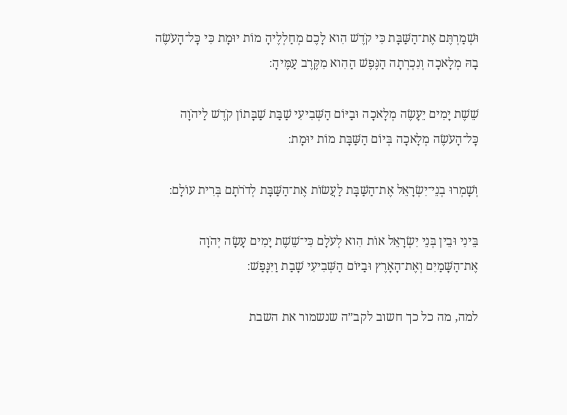וּשְׁמַרְתֶּם אֶת־הַשַּׁבָּת כִּי קֹדֶשׁ הִוא לָכֶם מְחַלְלֶיהָ מוֹת יוּמָת כִּי כׇּל־הָעֹשֶׂה בָהּ מְלָאכָה וְנִכְרְתָה הַנֶּפֶשׁ הַהִוא מִקֶּרֶב עַמֶּיהָ׃

שֵׁשֶׁת יָמִים יֵעָשֶׂה מְלָאכָה וּבַיּוֹם הַשְּׁבִיעִי שַׁבַּת שַׁבָּתוֹן קֹדֶשׁ לַיהֹוָה כׇּל־הָעֹשֶׂה מְלָאכָה בְּיוֹם הַשַּׁבָּת מוֹת יוּמָת׃

וְשָׁמְרוּ בְנֵי־יִשְׂרָאֵל אֶת־הַשַּׁבָּת לַעֲשׂוֹת אֶת־הַשַּׁבָּת לְדֹרֹתָם בְּרִית עוֹלָם׃

בֵּינִי וּבֵין בְּנֵי יִשְׂרָאֵל אוֹת הִוא לְעֹלָם כִּי־שֵׁשֶׁת יָמִים עָשָׂה יְהֹוָה אֶת־הַשָּׁמַיִם וְאֶת־הָאָרֶץ וּבַיּוֹם הַשְּׁבִיעִי שָׁבַת וַיִּנָּפַשׁ׃

למה, מה כל כך חשוב לקב״ה שנשמור את השבת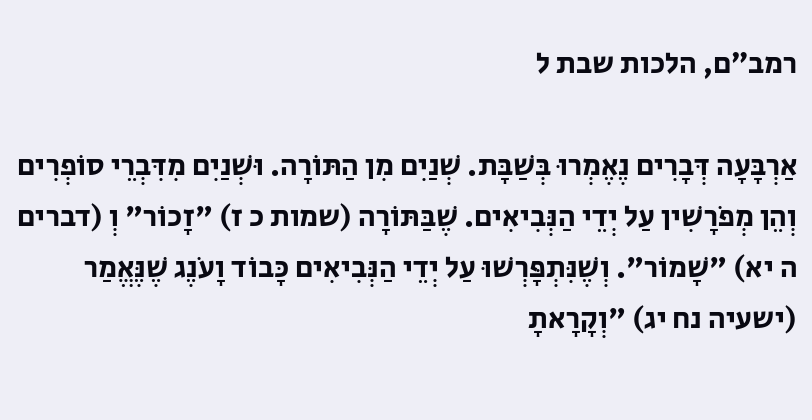רמב״ם, הלכות שבת ל

אַרְבָּעָה דְּבָרִים נֶאֶמְרוּ בְּשַׁבָּת. שְׁנַיִם מִן הַתּוֹרָה. וּשְׁנַיִם מִדִּבְרֵי סוֹפְרִים וְהֵן מְפֹרָשִׁין עַל יְדֵי הַנְּבִיאִים. שֶׁבַּתּוֹרָה (שמות כ ז) "זָכוֹר" וְ (דברים ה יא) "שָׁמוֹר". וְשֶׁנִּתְפָּרְשׁוּ עַל יְדֵי הַנְּבִיאִים כָּבוֹד וָעֹנֶג שֶׁנֶּאֱמַר (ישעיה נח יג) "וְקָרָאתָ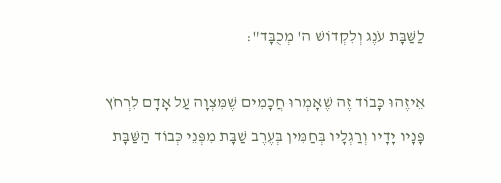לַשַּׁבָּת עֹנֶג וְלִקְדוֹשׁ ה' מְכֻבָּד":

אֵיזֶהוּ כָּבוֹד זֶה שֶׁאָמְרוּ חֲכָמִים שֶׁמִּצְוָה עַל אָדָם לִרְחֹץ פָּנָיו יָדָיו וְרַגְלָיו בְּחַמִּין בְּעֶרֶב שַׁבָּת מִפְּנֵי כְּבוֹד הַשַּׁבָּת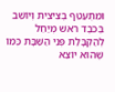וּמִתְעַטֵּף בְּצִיצִית וְיוֹשֵׁב בְּכֹבֶד רֹאשׁ מְיַחֵל לְהַקְבָּלַת פְּנֵי הַשַּׁבָּת כְּמוֹ שֶׁהוּא יוֹצֵא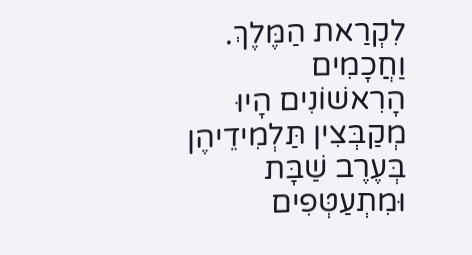לִקְרַאת הַמֶּלֶךְ. וַחֲכָמִים הָרִאשׁוֹנִים הָיוּ מְקַבְּצִין תַּלְמִידֵיהֶן בְּעֶרֶב שַׁבָּת וּמִתְעַטְּפִים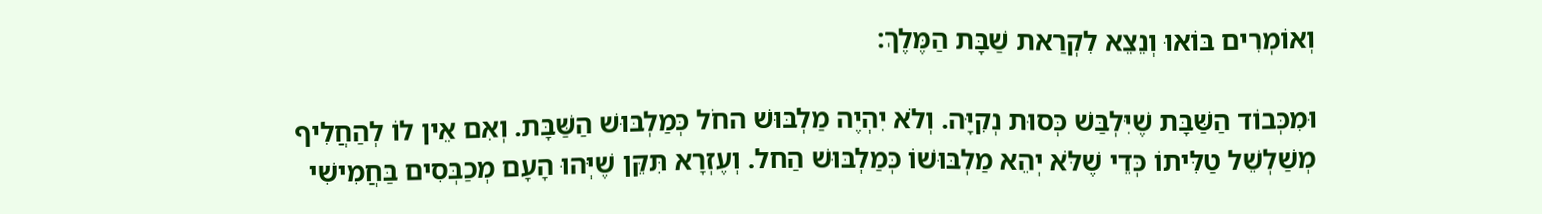וְאוֹמְרִים בּוֹאוּ וְנֵצֵא לִקְרַאת שַׁבָּת הַמֶּלֶךְ:

וּמִכְּבוֹד הַשַּׁבָּת שֶׁיִּלְבַּשׁ כְּסוּת נְקִיָּה. וְלֹא יִהְיֶה מַלְבּוּשׁ החֹל כְּמַלְבּוּשׁ הַשַּׁבָּת. וְאִם אֵין לוֹ לְהַחֲלִיף מְשַׁלְשֵׁל טַלִּיתוֹ כְּדֵי שֶׁלֹּא יְהֵא מַלְבּוּשׁוֹ כְּמַלְבּוּשׁ הַחל. וְעֶזְרָא תִּקֵּן שֶׁיְּהוּ הָעָם מְכַבְּסִים בַּחֲמִישִׁי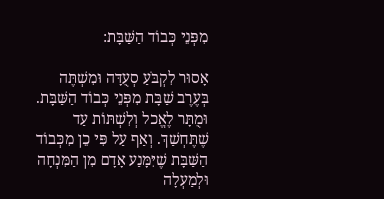מִפְּנֵי כְּבוֹד הַשַּׁבָּת:

אָסוּר לִקְבֹּעַ סְעֻדָּה וּמִשְׁתֶּה בְּעֶרֶב שַׁבָּת מִפְּנֵי כְּבוֹד הַשַּׁבָּת. וּמֻתָּר לֶאֱכל וְלִשְׁתּוֹת עַד שֶׁתֶּחְשַׁךְ. וְאַף עַל פִּי כֵן מִכְּבוֹד הַשַּׁבָּת שֶׁיִּמָּנַע אָדָם מִן הַמִּנְחָה וּלְמַעְלָה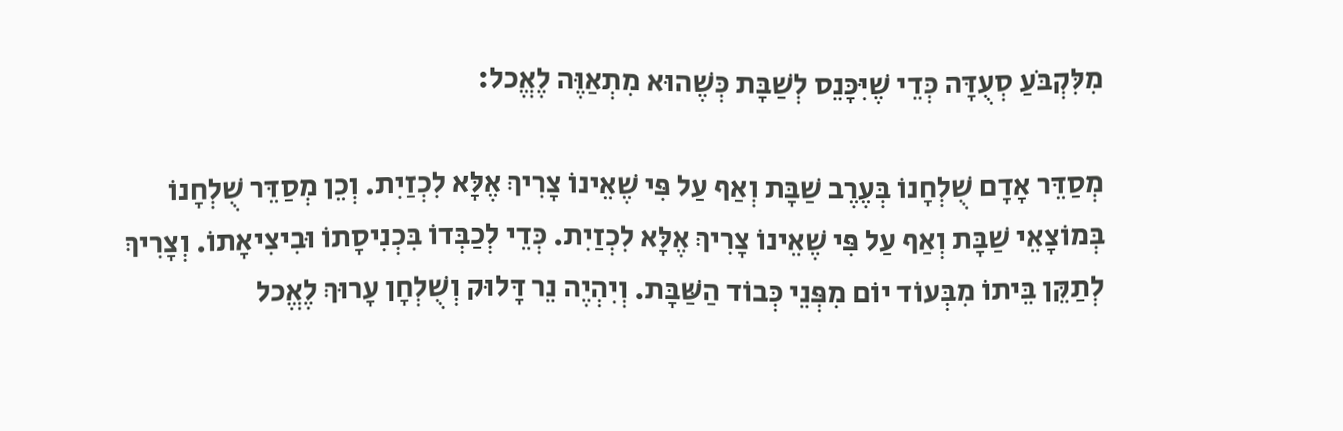מִלִּקְבֹּעַ סְעֻדָּה כְּדֵי שֶׁיִּכָּנֵס לְשַׁבָּת כְּשֶׁהוּא מִתְאַוֶּה לֶאֱכל:

מְסַדֵּר אָדָם שֻׁלְחָנוֹ בְּעֶרֶב שַׁבָּת וְאַף עַל פִּי שֶׁאֵינוֹ צָרִיךְ אֶלָּא לִכְזַיִת. וְכֵן מְסַדֵּר שֻׁלְחָנוֹ בְּמוֹצָאֵי שַׁבָּת וְאַף עַל פִּי שֶׁאֵינוֹ צָרִיךְ אֶלָּא לִכְזַיִת. כְּדֵי לְכַבְּדוֹ בִּכְנִיסָתוֹ וּבִיצִיאָתוֹ. וְצָרִיךְ לְתַקֵּן בֵּיתוֹ מִבְּעוֹד יוֹם מִפְּנֵי כְּבוֹד הַשַּׁבָּת. וְיִהְיֶה נֵר דָּלוּק וְשֻׁלְחָן עָרוּךְ לֶאֱכל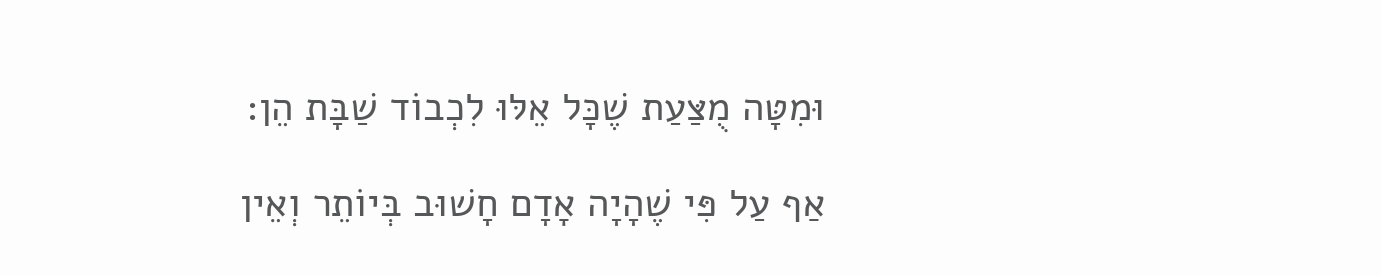וּמִטָּה מֻצַּעַת שֶׁכָּל אֵלּוּ לִכְבוֹד שַׁבָּת הֵן:

אַף עַל פִּי שֶׁהָיָה אָדָם חָשׁוּב בְּיוֹתֵר וְאֵין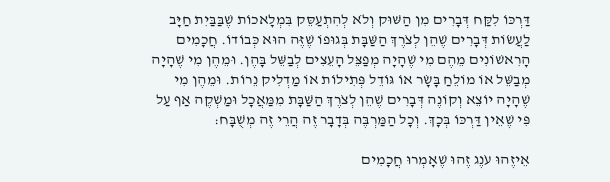דַּרְכּוֹ לִקַּח דְּבָרִים מִן הַשּׁוּק וְלֹא לְהִתְעַסֵּק בִּמְלָאכוֹת שֶׁבַּבַּיִת חַיָּב לַעֲשׂוֹת דְּבָרִים שֶׁהֵן לְצֹרֶךְ הַשַּׁבָּת בְּגוּפוֹ שֶׁזֶּה הוּא כְּבוֹדוֹ. חֲכָמִים הָרִאשׁוֹנִים מֵהֶם מִי שֶׁהָיָה מְפַצֵּל הָעֵצִים לְבַשֵּׁל בָּהֶן. וּמֵהֶן מִי שֶׁהָיָה מְבַשֵּׁל אוֹ מוֹלֵחַ בָּשָׂר אוֹ גּוֹדֵל פְּתִילוֹת אוֹ מַדְלִיק נֵרוֹת. וּמֵהֶן מִי שֶׁהָיָה יוֹצֵא וְקוֹנֶה דְּבָרִים שֶׁהֵן לְצֹרֶךְ הַשַּׁבָּת מִמַּאֲכָל וּמַשְׁקֶה אַף עַל פִּי שֶׁאֵין דַּרְכּוֹ בְּכָךְ. וְכָל הַמַּרְבֶּה בְּדָבָר זֶה הֲרֵי זֶה מְשֻׁבָּח:

אֵיזֶהוּ עֹנֶג זֶהוּ שֶׁאָמְרוּ חֲכָמִים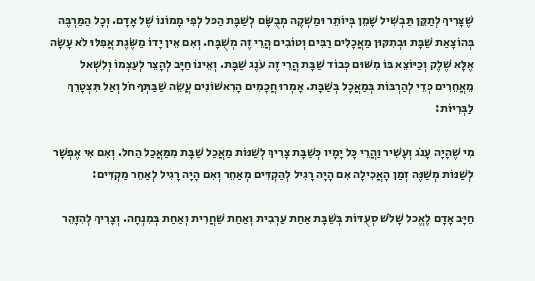שֶׁצָּרִיךְ לְתַקֵּן תַּבְשִׁיל שָׁמֵן בְּיוֹתֵר וּמַשְׁקֶה מְבֻשָּׂם לְשַׁבָּת הַכּל לְפִי מָמוֹנוֹ שֶׁל אָדָם. וְכָל הַמַּרְבֶּה בְּהוֹצָאַת שַׁבָּת וּבְתִקּוּן מַאֲכָלִים רַבִּים וְטוֹבִים הֲרֵי זֶה מְשֻׁבָּח. וְאִם אֵין יָדוֹ מַשֶּׂגֶת אֲפִלּוּ לֹא עָשָׂה אֶלָּא שֶׁלֶק וְכַיּוֹצֵא בּוֹ מִשּׁוּם כְּבוֹד שַׁבָּת הֲרֵי זֶה עֹנֶג שַׁבָּת. וְאֵינוֹ חַיָּב לְהָצֵר לְעַצְמוֹ וְלִשְׁאל מֵאֲחֵרִים כְּדֵי לְהַרְבּוֹת בְּמַאֲכָל בְּשַׁבָּת. אָמְרוּ חֲכָמִים הָרִאשׁוֹנִים עֲשֵׂה שַׁבַּתְּךָ חֹל וְאַל תִּצְטָרֵךְ לַבְּרִיּוֹת:

מִי שֶׁהָיָה עָנֹג וְעָשִׁיר וַהֲרֵי כָּל יָמָיו כְּשַׁבָּת צָרִיךְ לְשַׁנּוֹת מַאֲכַל שַׁבָּת מִמַּאֲכַל הַחל. וְאִם אִי אֶפְשָׁר לְשַׁנּוֹת מְשַׁנֶּה זְמַן הָאֲכִילָה אִם הָיָה רָגִיל לְהַקְדִּים מְאַחֵר וְאִם הָיָה רָגִיל לְאַחֵר מַקְדִּים:

חַיָּב אָדָם לֶאֱכל שָׁלֹשׁ סְעֻדּוֹת בְּשַׁבָּת אַחַת עַרְבִית וְאַחַת שַׁחֲרִית וְאַחַת בְּמִנְחָה. וְצָרִיךְ לְהִזָּהֵר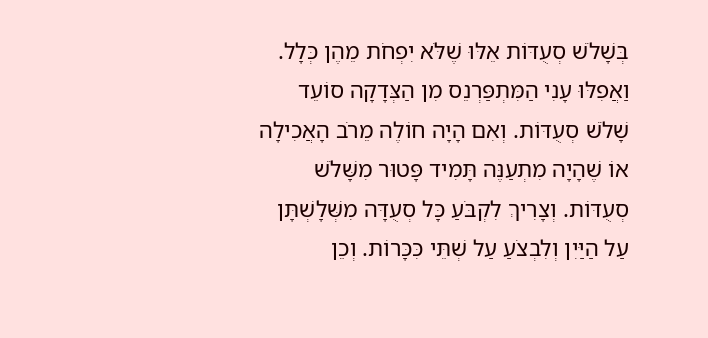בְּשָׁלֹשׁ סְעֻדּוֹת אֵלּוּ שֶׁלֹּא יִפְחֹת מֵהֶן כְּלָל. וַאֲפִלּוּ עָנִי הַמִּתְפַּרְנֵס מִן הַצְּדָקָה סוֹעֵד שָׁלֹשׁ סְעֻדּוֹת. וְאִם הָיָה חוֹלֶה מֵרֹב הָאֲכִילָה אוֹ שֶׁהָיָה מִתְעַנֶּה תָּמִיד פָּטוּר מִשָּׁלֹשׁ סְעֻדּוֹת. וְצָרִיךְ לִקְבֹּעַ כָּל סְעֻדָּה מִשְּׁלָשְׁתָּן עַל הַיַּיִן וְלִבְצֹעַ עַל שְׁתֵּי כִּכָּרוֹת. וְכֵן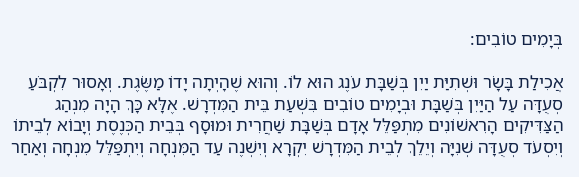בְּיָמִים טוֹבִים:

אֲכִילַת בָּשָׂר וּשְׁתִיַּת יַיִן בְּשַׁבָּת עֹנֶג הוּא לוֹ. וְהוּא שֶׁהָיְתָה יָדוֹ מַשֶּׂגֶת. וְאָסוּר לִקְבֹּעַ סְעֻדָּה עַל הַיַּיִן בְּשַׁבָּת וּבְיָמִים טוֹבִים בִּשְׁעַת בֵּית הַמִּדְרָשׁ. אֶלָּא כָּךְ הָיָה מִנְהַג הַצַּדִּיקִים הָרִאשׁוֹנִים מִתְפַּלֵּל אָדָם בְּשַׁבָּת שַׁחֲרִית וּמוּסָף בְּבֵית הַכְּנֶסֶת וְיָבוֹא לְבֵיתוֹ וְיִסְעֹד סְעֻדָּה שְׁנִיָּה וְיֵלֵךְ לְבֵית הַמִּדְרָשׁ יִקְרָא וְיִשְׁנֶה עַד הַמִּנְחָה וְיִתְפַּלֵּל מִנְחָה וְאַחַר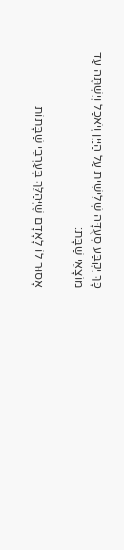כָּךְ יִקְבַּע סְעֻדָּה שְׁלִישִׁית עַל הַיַּיִן וְיֹאכַל וְיִשְׁתֶּה עַד מוֹצָאֵי שַׁבָּת:

אָסוּר לוֹ לָאָדָם שֶׁיְּהַלֵּךְ בְּעַרְבֵי שַׁבָּתוֹת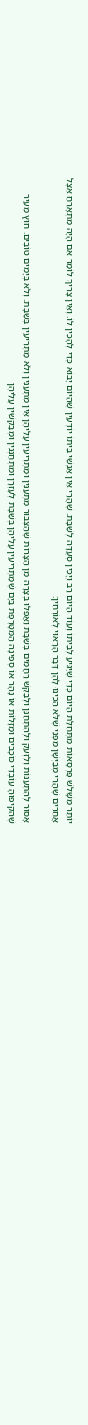יוֹתֵר מִשָּׁלֹשׁ פַּרְסָאוֹת מִתְּחִלַּת הַיּוֹם כְּדֵי שֶׁיַּגִּיעַ לְבֵיתוֹ וְעוֹד הַיּוֹם רַב וְיָכִין סְעֻדָּה לְשַׁבָּת. שֶׁהֲרֵי אֵין אַנְשֵׁי בֵּיתוֹ יוֹדְעִין שֶׁהַיּוֹם יָבוֹא כְּדֵי לְהָכִין לוֹ. וְאֵין צָרִיךְ לוֹמַר אִם הָיָה מִתְאָרֵחַ אֵצֶל אֲחֵרִים שֶׁהֲרֵי מְבַיְּשָׁן מִפְּנֵי שֶׁלֹּא הֵכִינוּ לָהֶן דָּבָר הָרָאוּי לְאוֹרְחִין:

אָסוּר לְהִתְעַנּוֹת וְלִזְעֹק וּלְהִתְחַנֵּן וּלְבַקֵּשׁ רַחֲמִים בְּשַׁבָּת וַאֲפִלּוּ בְּצָרָה מִן הַצָּרוֹת שֶׁהַצִּבּוּר מִתְעַנִּין וּמַתְרִיעִין עֲלֵיהֶן אֵין מִתְעַנִּין וְלֹא מַתְרִיעִין בְּשַׁבָּת. וְלֹא בְּיָמִים טוֹבִים. חוּץ מֵעִיר שֶׁהִקִּיפוּהָ עוֹבְדֵי כּוֹכָבִים וּמַזָּלוֹת אוֹ נָהָר אוֹ סְפִינָה הַמִּטָּרֶפֶת בַּיָּם שֶׁמַּתְרִיעִין עֲלֵיהֶן בְּשַׁבָּת לְעָזְרָן וּמִתְחַנְּנִין וּמְבַקְּשִׁין עֲלֵיהֶן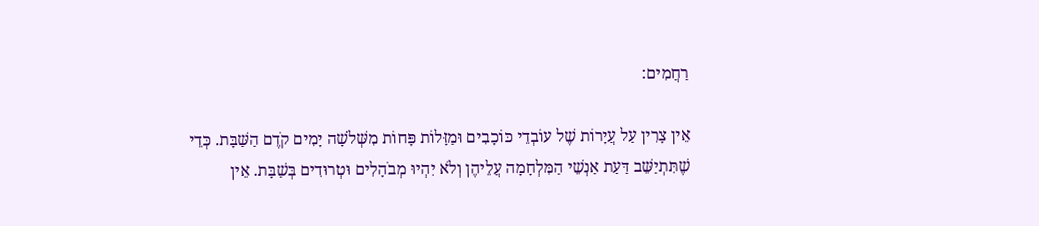רַחֲמִים:

אֵין צָרִין עַל עֲיָרוֹת שֶׁל עוֹבְדֵי כּוֹכָבִים וּמַזָּלוֹת פָּחוֹת מִשְּׁלֹשָׁה יָמִים קֹדֶם הַשַּׁבָּת. כְּדֵי שֶׁתִּתְיַשֵּׁב דַּעַת אַנְשֵׁי הַמִּלְחָמָה עֲלֵיהֶן וְלֹא יִהְיוּ מְבֹהָלִים וּטְרוּדִים בְּשַׁבָּת. אֵין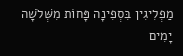מַפְלִיגִין בִּסְפִינָה פָּחוֹת מִשְּׁלֹשָׁה יָמִים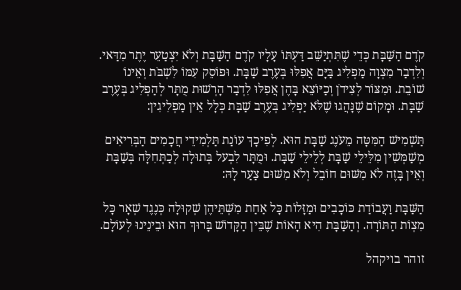קֹדֶם הַשַּׁבָּת כְּדֵי שֶׁתִּתְיַשֵּׁב דַּעְתּוֹ עָלָיו קֹדֶם הַשַּׁבָּת וְלֹא יִצְטַעֵר יֶתֶר מִדַּאי. וְלִדְבַר מִצְוָה מַפְלִיג בַּיָּם אֲפִלּוּ בְּעֶרֶב שַׁבָּת. וּפוֹסֵק עִמּוֹ לִשְׁבֹּת וְאֵינוֹ שׁוֹבֵת. וּמִצּוֹר לְצִידֹן וְכַיּוֹצֵא בָּהֶן אֲפִלּוּ לִדְבַר הָרְשׁוּת מֻתָּר לְהַפְלִיג בְּעֶרֶב שַׁבָּת. וּמָקוֹם שֶׁנָּהֲגוּ שֶׁלֹּא יַפְלִיג בְּעֶרֶב שַׁבָּת כְּלָל אֵין מַפְלִיגִין:

תַּשְׁמִישׁ הַמִּטָּה מֵעֹנֶג שַׁבָּת הוּא. לְפִיכָךְ עוֹנַת תַּלְמִידֵי חֲכָמִים הַבְּרִיאִים מְשַׁמְּשִׁין מִלֵּילֵי שַׁבָּת לְלֵילֵי שַׁבָּת. וּמֻתָּר לִבְעל בְּתוּלָה לְכַתְּחִלָּה בְּשַׁבָּת וְאֵין בָּזֶה לֹא מִשּׁוּם חוֹבֵל וְלֹא מִשּׁוּם צַעַר לָהּ:

הַשַּׁבָּת וַעֲבוֹדַת כּוֹכָבִים וּמַזָּלוֹת כָּל אַחַת מִשְּׁתֵּיהֶן שְׁקוּלָה כְּנֶגֶד שְׁאָר כָּל מִצְוֹת הַתּוֹרָה. וְהַשַּׁבָּת הִיא הָאוֹת שֶׁבֵּין הַקָּדוֹשׁ בָּרוּךְ הוּא וּבֵינֵינוּ לְעוֹלָם.

זוהר בויקהל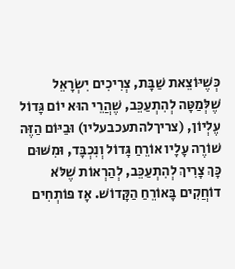כְּשֶׁיּוֹצֵאת שַׁבָּת, צְרִיכִים יִשְׂרָאֵל שֶׁלְּמַטָּה לְהִתְעַכֵּב, שֶׁהֲרֵי הוּא יוֹם גָּדוֹל עֶלְיוֹן, (צריךלהתעכבעליו) וּבַיּוֹם הַזֶּה שׁוֹרֶה עָלָיו אוֹרֵחַ גָּדוֹל וְנִכְבָּד, וּמִשּׁוּם כָּךְ צָרִיךְ לְהִתְעַכֵּב, לְהַרְאוֹת שֶׁלֹּא דוֹחֲקִים בָּאוֹרֵחַ הַקָּדוֹשׁ. אָז פּוֹתְחִים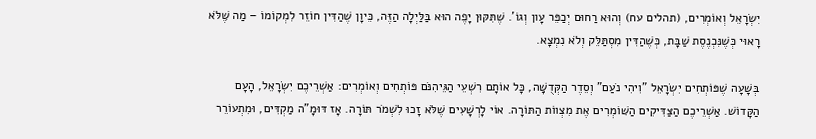יִשְׂרָאֵל וְאוֹמְרִים, (תהלים עח) וְהוּא רַחוּם יְכַפֵּר עָון וְגוֹ'. שֶׁתִּקּוּן יָפֶה הוּא בַּלַּיְלָה הַזֶּה, כֵּיוָן שֶׁהַדִּין חוֹזֵר לִמְקוֹמוֹ – מַה שֶּׁלֹּא רָאוּי כְּשֶׁנִּכְנֶסֶת שַׁבָּת, כְּשֶׁהַדִּין מִסְתַּלֵּק וְלֹא נִמְצָא.

בְּשָׁעָה שֶׁפּוֹתְחִים יִשְׂרָאֵל "וִיהִי נֹעַם" וְסֵדֶר הַקְּדֻשָּׁה, כָּל אוֹתָם רִשְׁעֵי הַגֵּיהִנֹּם פּוֹתְחִים וְאוֹמְרִים: אַשְׁרֵיכֶם יִשְׂרָאֵל, הָעָם הַקָּדוֹשׁ. אַשְׁרֵיכֶם הַצַּדִּיקִים הַשּׁוֹמְרִים אֶת מִצְווֹת הַתּוֹרָה. אוֹי לָרְשָׁעִים שֶׁלֹּא זָכוּ לִשְׁמֹר תּוֹרָה. אָז דּוּמָ"ה מַקְדִּים, וּמִתְעוֹרֵר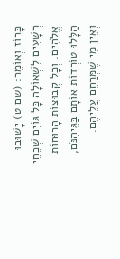כָּרוֹז וְאוֹמֵר: (שם ט) יָשׁוּבוּ רְשָׁעִים לִשְׁאוֹלָה כָּל גּוֹיִם שְׁכֵחֵי אֱלֹהִים. וְכָל קְבוּצוֹת הָרוּחוֹת הַלָּלוּ טוֹרְדוֹת אוֹתָם בַּגֵּיהִנֹּם, וְאֵין מִי שֶׁמְּרַחֵם עֲלֵיהֶם.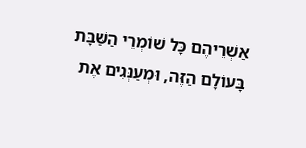אַשְׁרֵיהֶם כָּל שׁוֹמְרֵי הַשַּׁבָּת בָּעוֹלָם הַזֶּה, וּמְעַנְּגִים אֶת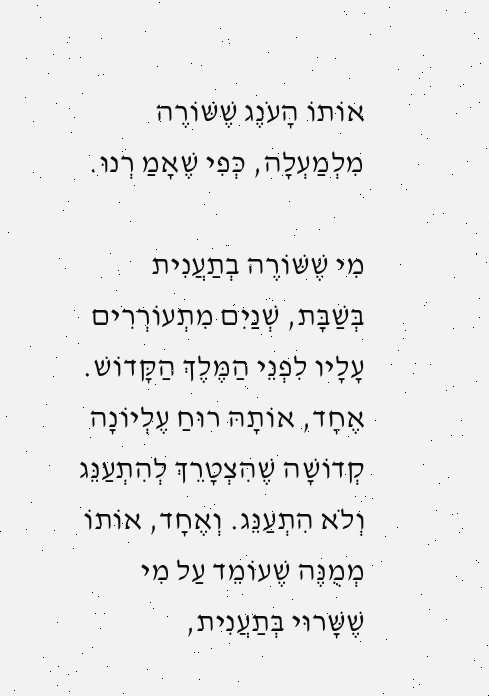אוֹתוֹ הָעֹנֶג שֶׁשּׁוֹרֶה מִלְמַעְלָה, כְּפִי שֶׁאָמַ רְנוּ.

מִי שֶׁשּׁוֹרֶה בְתַעֲנִית בְּשַׁבָּת, שְׁנַיִם מִתְעוֹרְרִים עָלָיו לִפְנֵי הַמֶּלֶךְ הַקָּדוֹשׁ. אֶחָד, אוֹתָהּ רוּחַ עֶלְיוֹנָה קְדוֹשָׁה שֶׁהִצְטָרֵךְ לְהִתְעַנֵּג וְלֹא הִתְעַנֵּג. וְאֶחָד, אוֹתוֹ מְמֻנֶּה שֶׁעוֹמֵד עַל מִי שֶׁשָּׁרוּי בְּתַעֲנִית,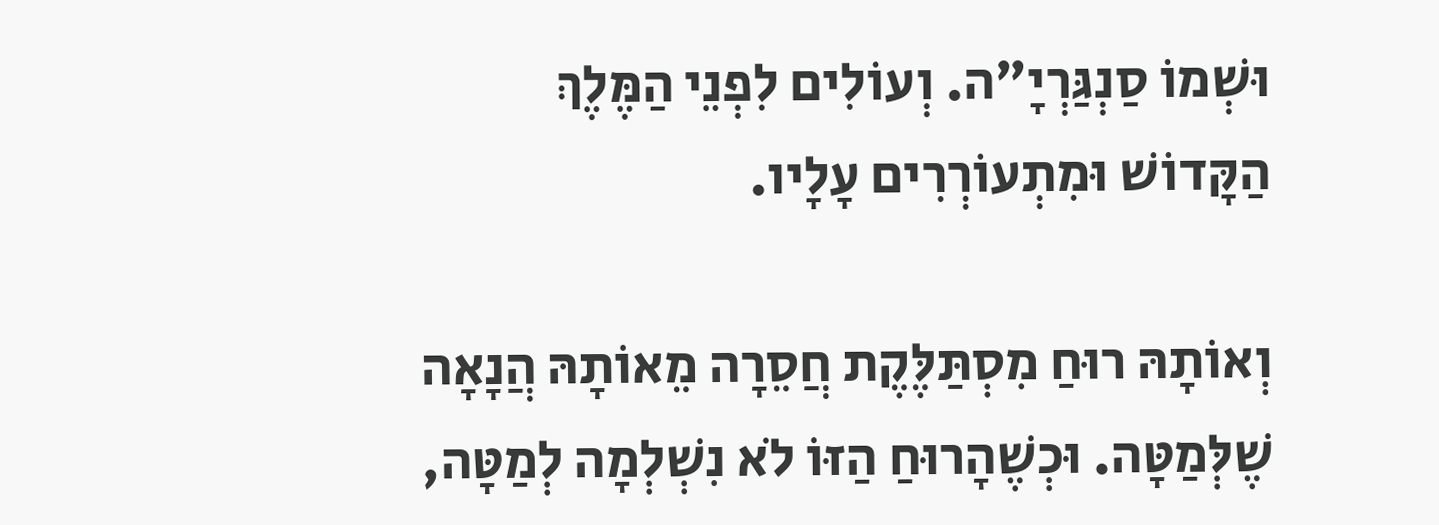וּשְׁמוֹ סַנְגַּרְיָ"ה. וְעוֹלִים לִפְנֵי הַמֶּלֶךְ הַקָּדוֹשׁ וּמִתְעוֹרְרִים עָלָיו.

וְאוֹתָהּ רוּחַ מִסְתַּלֶּקֶת חֲסֵרָה מֵאוֹתָהּ הֲנָאָה שֶׁלְּמַטָּה. וּכְשֶׁהָרוּחַ הַזּוֹ לֹא נִשְׁלְמָה לְמַטָּה,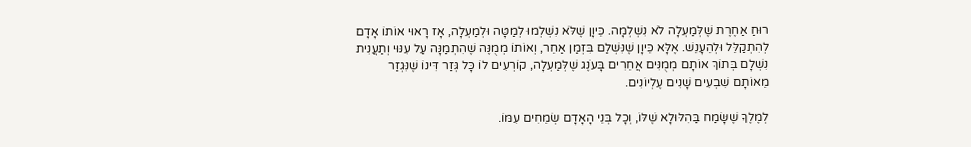רוּחַ אַחֶרֶת שֶׁלְּמַעְלָה לֹא נִשְׁלְמָה. כֵּיוָן שֶׁלֹּא נִשְׁלְמוּ לְמַטָּה וּלְמַעְלָה, אָז רָאוּי אוֹתוֹ אָדָם לְהִתְקַלֵּל וּלְהֵעָנֵשׁ. אֶלָּא כֵּיוָן שֶׁנִּשְׁלַם בִּזְמַן אַחֵר, וְאוֹתוֹ מְמֻנֶּה שֶׁהִתְמַנָּה עַל עִנּוּי וְתַעֲנִית נִשְׁלָם בְּתוֹךְ אוֹתָם מְמֻנִּים אֲחֵרִים בָּעֹנֶג שֶׁלְּמַעְלָה, קוֹרְעִים לוֹ כָּל גְּזַר דִּינוֹ שֶׁנִּגְזַר מֵאוֹתָם שִׁבְעִים שָׁנִים עֶלְיוֹנִים.

לְמֶלֶךָ שֶׁשָּׂמַח בַּהִלּוּלָא שֶׁלּוֹ, וְכָל בְּנֵי הָאָדָם שְׂמֵחִים עִמּוֹ.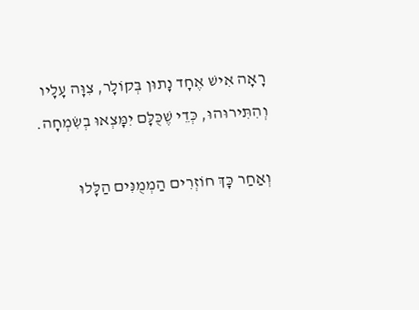רָאָה אִישׁ אֶחָד נָתוּן בְּקוֹלָר, צִוָּה עָלָיו וְהִתִּירוּהוּ, כְּדֵי שֶׁכֻּלָּם יִמָּצְאוּ בְשִׂמְחָה.

וְאַחַר כָּךְ חוֹזְרִים הַמְמֻנִּים הַלָּלוּ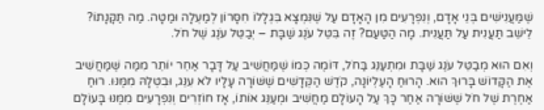שֶׁמַּעֲנִישִׁים בְּנֵי אָדָם, וְנִפְרָעִים מִן הָאָדָם עַל שֶׁנִּמְצָא בִּגְלָלוֹ חִסָּרוֹן לְמַעְלָה וּמַטָּה. מַה תַּקָּנָתוֹ? לֵישֵׁב תַּעֲנִית עַל תַּעֲנִית. מָה הַטַּעַם? זֶה בִּטֵּל עֹנֶג שַׁבָּת – יְבַטֵּל עֹנֶג שֶׁל חֹל.

וְאִם הוּא מְבַטֵּל עֹנֶג שַׁבָּת וּמִתְעַנֵּג בַּחֹל, דּוֹמֶה כְּמוֹ שֶׁמַּחֲשִׁיב עַל דָּבָר אַחֵר יוֹתֵר מִמַּה שֶּׁמַּחֲשִׁיב אֶת הַקָּדוֹשׁ בָּרוּךְ הוּא. הָרוּחַ הָעֶלְיוֹנָה, קֹדֶשׁ הַקְּדָשִׁים שֶׁשּׁוֹרָה עָלָיו לֹא עִנֵּג, וּבִטְּלָהּ מִמֶּנּוּ. רוּחַ אַחֶרֶת שֶׁל חֹל שֶׁשּׁוֹרָה אַחַר כָּךְ עַל הָעוֹלָם מַחֲשִׁיב וּמְעַנֵּג אוֹתוֹ, אָז חוֹזְרִים וְנִפְרָעִים מִמֶּנּוּ בָּעוֹלָם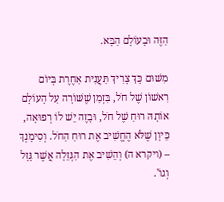הַזֶּה וּבָעוֹלָם הַבָּא.

מִשּׁוּם כָּךְ צָרִיךְ תַּעֲנִית אַחֶרֶת בְּיוֹם רִאשׁוֹן שֶׁל חֹל, בִּזְמַן שֶׁשּׁוֹרָה עַל הָעוֹלָם אוֹתָהּ רוּחַ שֶׁל חֹל, וּבָזֶה יֵשׁ לוֹ רְפוּאָה, כֵּיוָן שֶׁלֹּא הֶחֱשִׁיב אֶת רוּחַ הַחֹל. וְסִימָנְךְ – (ויקרא ה) וְהֵשִׁיב אֶת הַגְּזֵלָה אֲשֶׁר גָּזָל וְגוֹ'.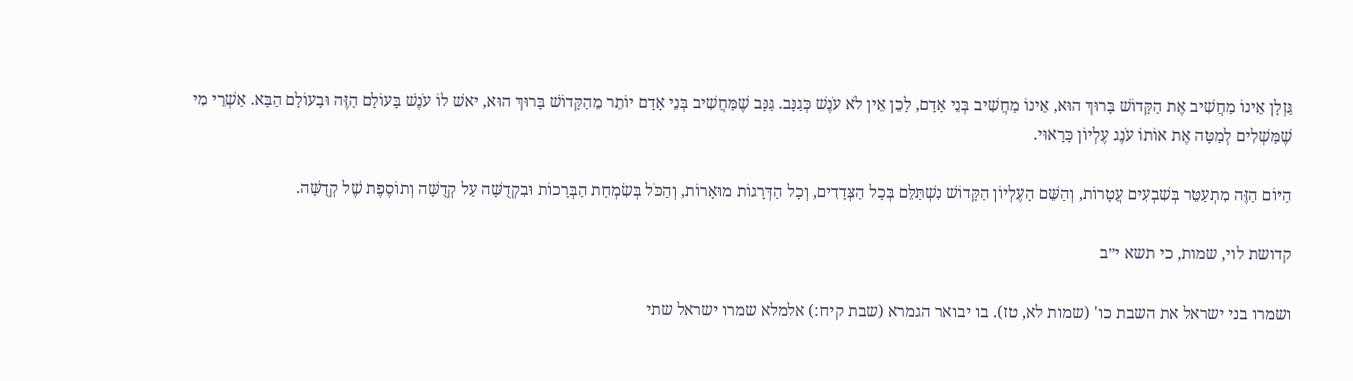גַּזְלָן אֵינוֹ מַחֲשִׁיב אֶת הַקָּדוֹשׁ בָּרוּךְ הוּא, אֵינוֹ מַחֲשִׁיב בְּנֵי אָדָם, לָכֵן אֵין לֹא עֹנֶשׁ כְּגַנָּב. גַּנָּב שֶׁמַּחֲשִׁיב בְּנֵי אָדָם יוֹתֵר מֵהַקָּדוֹשׁ בָּרוּךְ הוּא, יאשׁ לוֹ עֹנֶשׁ בָּעוֹלָם הַזֶּה וּבָעוֹלָם הַבָּא. אַשְׁרֵי מִי שֶׁמַּשְׁלִים לְמַטָּה אֶת אוֹתוֹ עֹנֶג עֶלְיוֹן כָּרָאוּי.

הַיּוֹם הַזֶּה מִתְעַטֵּר בְּשִׁבְעִים עֲטָרוֹת, וְהַשֵּׁם הָעֶלְיוֹן הַקָּדוֹשׁ נִשְׁתַּלֵּם בְּכָל הַצְּדָדִים, וְכָל הַדְּרָגוֹת מוּאָרוֹת, וְהַכֹּל בְּשִׂמְחַת הַבְּרָכוֹת וּבִקְדֻשָּׁה עַל קְדֻשָּׁה וְתוֹסֶפֶת שֶׁל קְדֻשָּׁה.

קדושת לוי, שמות, כי תשא י״ב

ושמרו בני ישראל את השבת כו' (שמות לא, טז). בו יבואר הגמרא (שבת קיח:) אלמלא שמרו ישראל שתי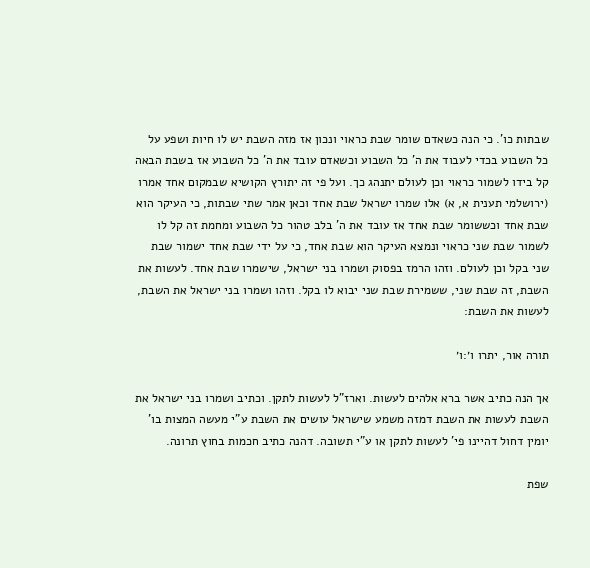שבתות כו'. כי הנה כשאדם שומר שבת כראוי ונכון אז מזה השבת יש לו חיות ושפע על כל השבוע בכדי לעבוד את ה' כל השבוע וכשאדם עובד את ה' כל השבוע אז בשבת הבאה קל בידו לשמור כראוי וכן לעולם יתנהג כך. ועל פי זה יתורץ הקושיא שבמקום אחד אמרו (ירושלמי תענית א, א) אלו שמרו ישראל שבת אחד וכאן אמר שתי שבתות, כי העיקר הוא שבת אחד וכששומר שבת אחד אז עובד את ה' בלב טהור כל השבוע ומחמת זה קל לו לשמור שבת שני כראוי ונמצא העיקר הוא שבת אחד, כי על ידי שבת אחד ישמור שבת שני בקל וכן לעולם. וזהו הרמז בפסוק ושמרו בני ישראל, שישמרו שבת אחד. לעשות את השבת, זה שבת שני, ששמירת שבת שני יבוא לו בקל. וזהו ושמרו בני ישראל את השבת, לעשות את השבת:

תורה אור, יתרו ו׳:ו׳

אך הנה כתיב אשר ברא אלהים לעשות. וארז"ל לעשות לתקן. וכתיב ושמרו בני ישראל את השבת לעשות את השבת דמזה משמע שישראל עושים את השבת ע"י מעשה המצות בו' יומין דחול דהיינו פי' לעשות לתקן או ע"י תשובה. דהנה כתיב חכמות בחוץ תרונה.

שפת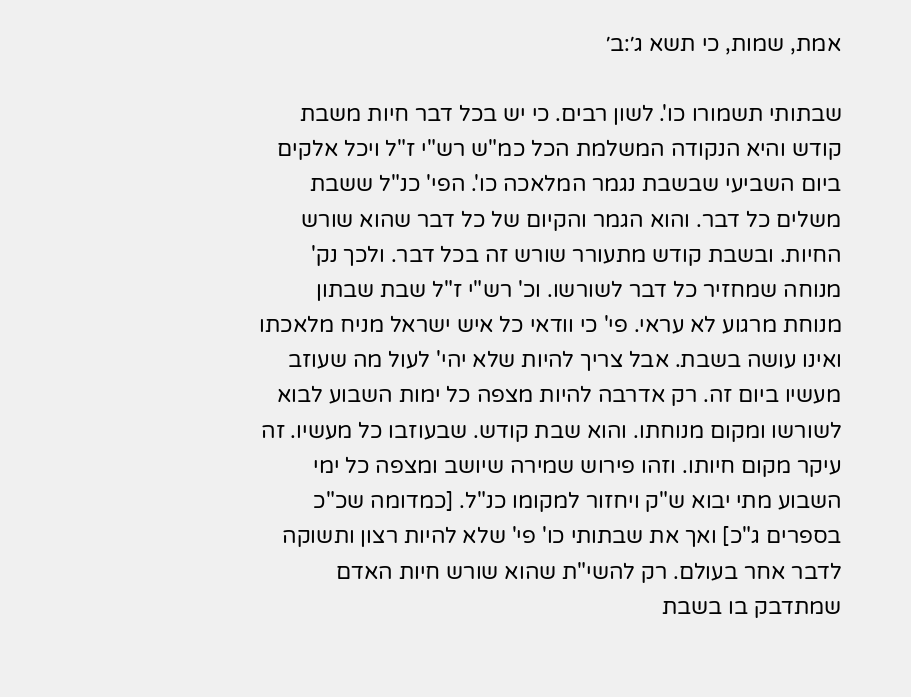אמת, שמות, כי תשא ג׳:ב׳

שבתותי תשמורו כו'. לשון רבים. כי יש בכל דבר חיות משבת קודש והיא הנקודה המשלמת הכל כמ"ש רש"י ז"ל ויכל אלקים ביום השביעי שבשבת נגמר המלאכה כו'. הפי' כנ"ל ששבת משלים כל דבר. והוא הגמר והקיום של כל דבר שהוא שורש החיות. ובשבת קודש מתעורר שורש זה בכל דבר. ולכך נק' מנוחה שמחזיר כל דבר לשורשו. וכ' רש"י ז"ל שבת שבתון מנוחת מרגוע לא עראי. פי' כי וודאי כל איש ישראל מניח מלאכתו ואינו עושה בשבת. אבל צריך להיות שלא יהי' לעול מה שעוזב מעשיו ביום זה. רק אדרבה להיות מצפה כל ימות השבוע לבוא לשורשו ומקום מנוחתו. והוא שבת קודש. שבעוזבו כל מעשיו. זה עיקר מקום חיותו. וזהו פירוש שמירה שיושב ומצפה כל ימי השבוע מתי יבוא ש"ק ויחזור למקומו כנ"ל. [כמדומה שכ"כ בספרים ג"כ] ואך את שבתותי כו' פי' שלא להיות רצון ותשוקה לדבר אחר בעולם. רק להשי"ת שהוא שורש חיות האדם שמתדבק בו בשבת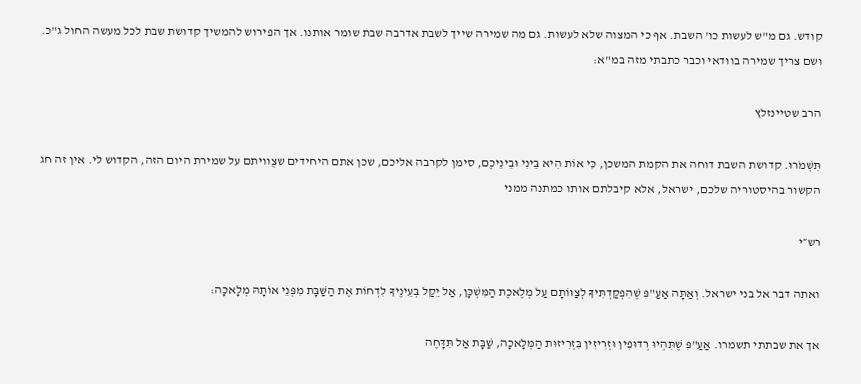קודש. גם מ"ש לעשות כו' השבת. אף כי המצוה שלא לעשות. גם מה שמירה שייך לשבת אדרבה שבת שומר אותנו. אך הפירוש להמשיך קדושת שבת לכל מעשה החול ג"כ. ושם צריך שמירה בוודאי וכבר כתבתי מזה במ"א:

הרב שטיינזלץ

תִּשְׁמֹרוּ. קדושת השבת דוחה את הקמת המשכן, כִּי אוֹת הִיא בֵּינִי וּבֵינֵיכֶם, סימן לקרבה אליכם, שכן אתם היחידים שצֻוויתם על שמירת היום הזה, הקדוש לי. אין זה חג הקשור בהיסטוריה שלכם, ישראל, אלא קיבלתם אותו כמתנה ממני

רש״י

ואתה דבר אל בני ישראל. וְאַתָּה אַעַ"פִּ שֶׁהִפְקַדְתִּיךָ לְצַוּוֹתָם עַל מְלֶאכֶת הַמִּשְׁכָּן, אַל יֵקַל בְּעֵינֶיךָ לִדְחוֹת אֶת הַשַּׁבָּת מִפְּנֵי אוֹתָהּ מְלָאכָה:

אך את שבתתי תשמרו. אַעַ"פִּ שֶׁתִּהְיוּ רְדוּפִין וּזְרִיזִין בִּזְרִיזוּת הַמְּלָאכָה, שַׁבָּת אַל תִּדָּחֶה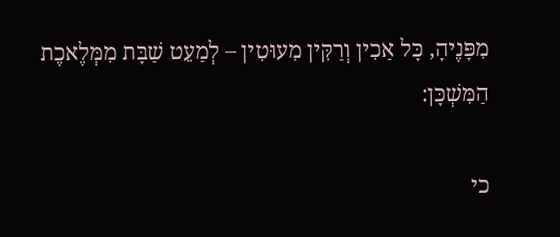מִפָּנֶיהָ, כָּל אַכִין וְרַקִּין מִעוּטִין – לְמַעֵט שַׁבָּת מִמְּלֶאכֶת הַמִּשְׁכָּן:

כי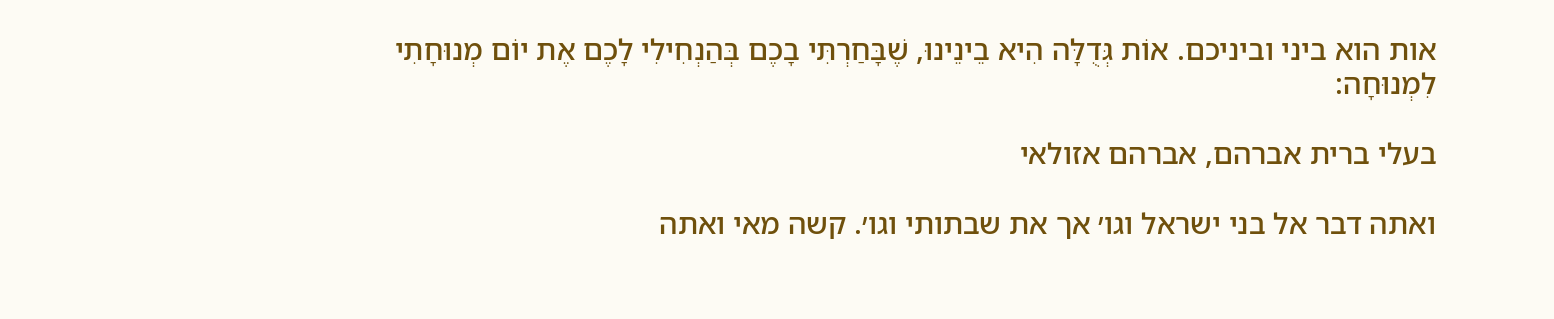אות הוא ביני וביניכם. אוֹת גְּדֻלָּה הִיא בֵינֵינוּ, שֶׁבָּחַרְתִּי בָכֶם בְּהַנְחִילִי לָכֶם אֶת יוֹם מְנוּחָתִי לִמְנוּחָה:

בעלי ברית אברהם, אברהם אזולאי

ואתה דבר אל בני ישראל וגו׳ אך את שבתותי וגו׳. קשה מאי ואתה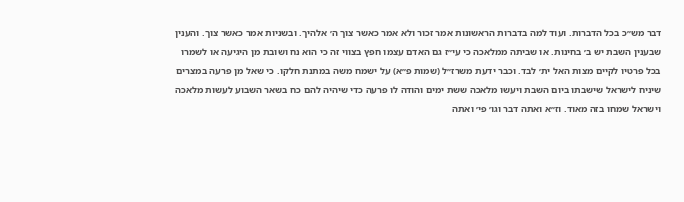דבר מש״כ בכל הדברות. ועוד למה בדברות הראשונות אמר זכור ולא אמר כאשר צוך ה׳ אלהיך. ובשניות אמר כאשר צוך. והענין שבענין השבת יש ב׳ בחינות. או שביתה ממלאכה כי עי״ז גם האדם עצמו חפץ בצווי זה כי הוא נח ושובת מן היגיעה או לשמרו בכל פרטיו לקיים מצות האל ית׳ לבד. וכבר ידעת משרז״ל (שמות פ״א) על ישמח משה במתנת חלקו. כי שאל מן פרעה במצרים שיניח לישראל שישבתו ביום השבת ויעשו מלאכה ששת ימים והודה לו פרעה כדי שיהיה להם כח בשאר השבוע לעשות מלאכה וישראל שמחו בזה מאוד. וז״א ואתה דבר וגו׳ פי׳ ואתה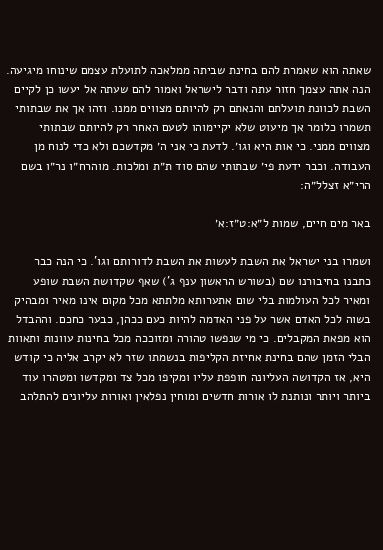שאתה הוא שאמרת להם בחינת שביתה ממלאכה לתועלת עצמם שינוחו מיגיעה. הנה אתה עצמך חזור עתה ודבר לישראל ואמור להם שעתה אל יעשו כן לקיים השבת לכוונת תועלתם והנאתם רק להיותם מצווים ממנו. וזהו אך את שבתותי תשמרו כלומר אך מיעוט שלא יקיימוהו לטעם האחר רק להיותם שבתותי מצווים ממני. כי אות היא וגו׳. לדעת כי אני ה׳ מקדשכם ולא כדי לנוח מן העבודה. וכבר ידעת פי׳ שבתותי שהם סוד ת״ת ומלכות. מוהרח״ו נר״ו בשם הרי״א זצלל״ה:

באר מים חיים, שמות ל״א:ט״ז:א׳

ושמרו בני ישראל את השבת לעשות את השבת לדורותם וגו'. כי הנה כבר כתבנו בחיבורנו שם (בשורש הראשון ענף ג') שאף שקדושת השבת שופע ומאיר לכל העולמות בלי שום אתערותא מלתתא מכל מקום אינו מאיר ומבהיק בשוה לכל האדם אשר על פני האדמה להיות כעם ככהן, כבער כחכם. וההבדל הוא מפאת המקבלים. כי מי שנפשו טהורה ומזוככה מכל בחינות עוונות ותאוות הבלי הזמן שהם בחינת אחיזת הקליפות בנשמתו שזר לא יקרב אליה כי קודש היא, אז הקדושה העליונה חופפת עליו ומקיפו מכל צד ומקדשו ומטהרו עוד ביותר ויותר ונותנת לו אורות חדשים ומוחין נפלאין ואורות עליונים להתלהב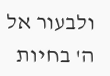ולבעור אל ה' בחיות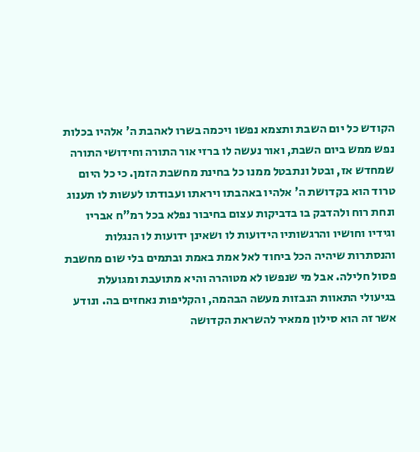הקודש כל יום השבת ותצמא נפשו ויכמה בשרו לאהבת ה' אלהיו בכלות נפש ממש ביום השבת, ואור נעשה לו ברזי אור התורה וחידושי התורה שמחדש אז, ובטל ונתבטל ממנו כל בחינת מחשבת הזמן. כי כל היום טרוד הוא בקדושת ה' אלהיו באהבתו ויראתו ועבודתו לעשות לו תענוג ונחת רוח ולהדבק בו בדביקות עצום בחיבור נפלא בכל רמ"ח אבריו וגידיו וחושיו והרגשותיו הידועות לו ושאינן ידועות לו הנגלות והנסתרות שיהיה הכל ביחוד לאל אמת באמת ובתמים בלי שום מחשבת פסול חלילה. אבל מי שנפשו לא מטוהרה והיא מתועבת ומגועלת בגיעולי התאוות הנבזות מעשה הבהמה, והקליפות נאחזים בה. ונודע אשר זה הוא סילון ממאיר להשראת הקדושה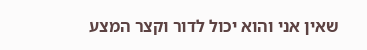שאין אני והוא יכול לדור וקצר המצע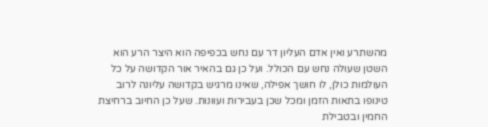מהשתרע ואין אדם העליון דר עם נחש בכפיפה הוא היצר הרע הוא השטן שעולה נחש עם הכולל. ועל כן גם בהאיר אור הקדושה על כל העולמות כולן, לו חושך אפילה, שאינו מרגיש בקדושה עליונה לרוב טינופו בתאות הזמן ומכל שכן בעבירות ועוונות. שעל כן החיוב ברחיצת החמין ובטבילת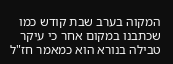המקוה בערב שבת קודש כמו שכתבנו במקום אחר כי עיקר טבילה בנורא הוא כמאמר חז"ל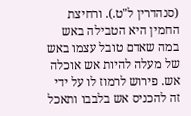(סנהדרין ל"ט.). ורחיצת החמין היא הטבילה באש במה שאדם טובל עצמו באש של מעלה להיות אש אוכלה אש. פירוש לרמוז לו על ידי זה להכניס אש בלבבו ותאכל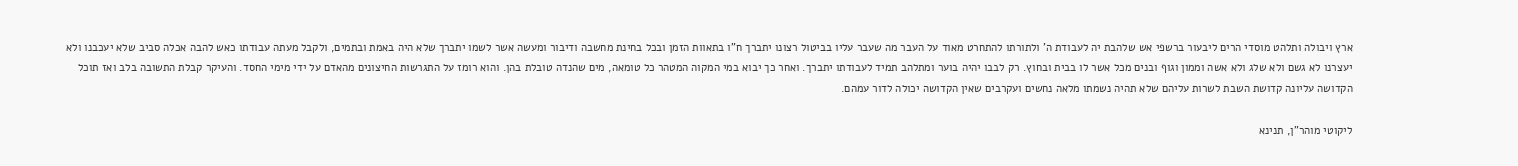ארץ ויבולה ותלהט מוסדי הרים ליבעור ברשפי אש שלהבת יה לעבודת ה' ולתורתו להתחרט מאוד על העבר מה שעבר עליו בביטול רצונו יתברך ח"ו בתאוות הזמן ובכל בחינת מחשבה ודיבור ומעשה אשר לשמו יתברך שלא היה באמת ובתמים, ולקבל מעתה עבודתו כאש להבה אכלה סביב שלא יעכבנו ולא יעצרנו לא גשם ולא שלג ולא אשה וממון וגוף ובנים מכל אשר לו בבית ובחוץ. רק לבבו יהיה בוער ומתלהב תמיד לעבודתו יתברך. ואחר כך יבוא במי המקוה המטהר כל טומאה, מים שהנדה טובלת בהן. והוא רומז על התגרשות החיצונים מהאדם על ידי מימי החסד. והעיקר קבלת התשובה בלב ואז תוכל הקדושה עליונה קדושת השבת לשרות עליהם שלא תהיה נשמתו מלאה נחשים ועקרבים שאין הקדושה יכולה לדור עמהם.

ליקוטי מוהר"ן, תנינא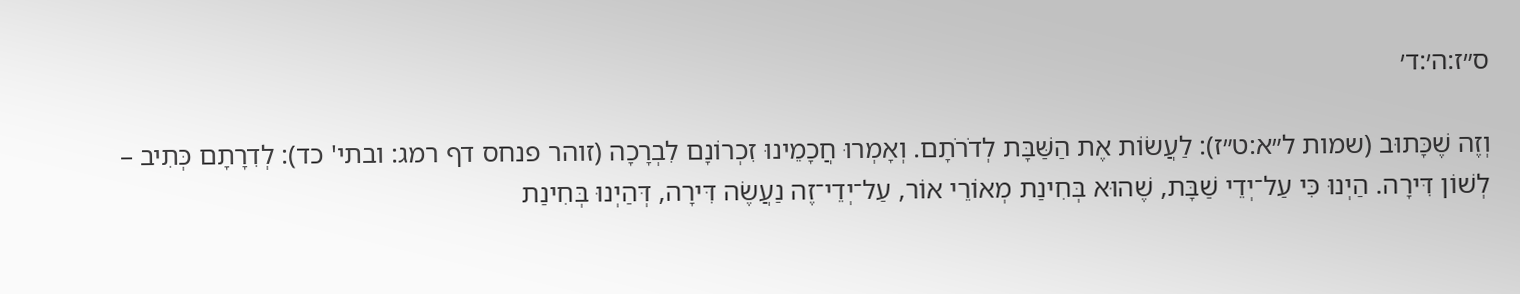ס״ז:ה׳:ד׳

וְזֶה שֶׁכָּתוּב (שמות ל״א:ט״ז): לַעֲשׂוֹת אֶת הַשַּׁבָּת לְדֹרֹתָם. וְאָמְרוּ חֲכָמֵינוּ זִכְרוֹנָם לִבְרָכָה (זוהר פנחס דף רמג: ובתי' כד): לְדִרָתָם כְּתִיב – לְשׁוֹן דִּירָה. הַיְנוּ כִּי עַל־יְדֵי שַׁבָּת, שֶׁהוּא בְּחִינַת מְאוֹרֵי אוֹר, עַל־יְדֵי־זֶה נַעֲשֶׂה דִּירָה, דְּהַיְנוּ בְּחִינַת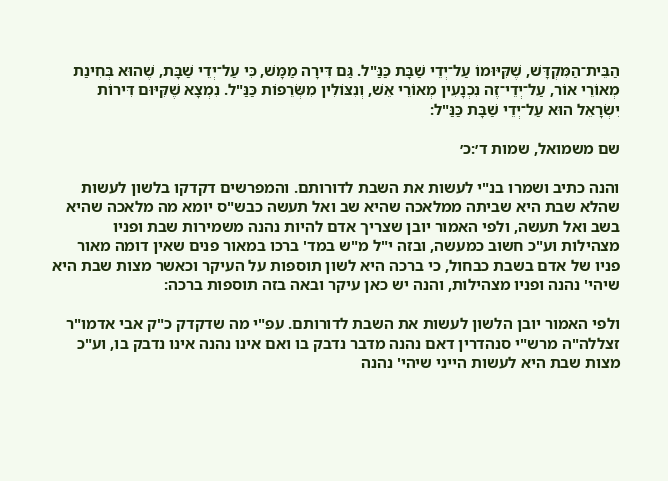הַבֵּית־הַמִּקְדָּשׁ, שֶׁקִּיּוּמוֹ עַל־יְדֵי שַׁבָּת כַּנַּ"ל. גַּם דִּירָה מַמָּשׁ, כִּי עַל־יְדֵי שַׁבָּת, שֶׁהוּא בְּחִינַת מְאוֹרֵי אוֹר, עַל־יְדֵי־זֶה נִכְנָעִין מְאוֹרֵי אֵשׁ, וְנִצּוֹלִין מִשְּׂרֵפוֹת כַּנַּ"ל. נִמְצָא שֶׁקִּיּוּם דִּירוֹת יִשְׂרָאֵל הוּא עַל־יְדֵי שַׁבָּת כַּנַּ"ל:

שם משמואל, שמות ד׳:כ׳

והנה כתיב ושמרו בנ"י לעשות את השבת לדורותם. והמפרשים דקדקו בלשון לעשות שהלא שבת היא שביתה ממלאכה שהיא שב ואל תעשה כבש"ס יומא מה מלאכה שהיא בשב ואל תעשה, ולפי האמור יובן שצריך אדם להיות נהנה משמירות שבת ופניו מצהילות וע"כ חשוב כמעשה, ובזה י"ל מ"ש במד' ברכו במאור פנים שאין דומה מאור פניו של אדם בשבת כבחול, כי ברכה היא לשון תוספות על העיקר וכאשר מצות שבת היא שיהי' נהנה ופניו מצהילות, והנה יש כאן עיקר ובאה בזה תוספות ברכה:

ולפי האמור יובן הלשון לעשות את השבת לדורותם. עפ"י מה שדקדק כ"ק אבי אדמו"ר זצללה"ה מרש"י סנהדרין דאם נהנה מדבר נדבק בו ואם אינו נהנה אינו נדבק בו, וע"כ מצות שבת היא לעשות הייני שיהי' נהנה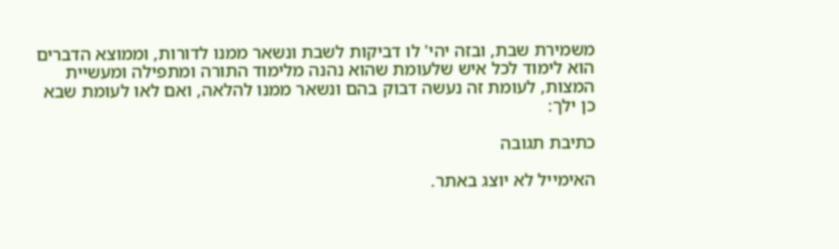משמירת שבת, ובזה יהי' לו דביקות לשבת ונשאר ממנו לדורות, וממוצא הדברים הוא לימוד לכל איש שלעומת שהוא נהנה מלימוד התורה ומתפילה ומעשיית המצות, לעומת זה נעשה דבוק בהם ונשאר ממנו להלאה, ואם לאו לעומת שבא כן ילך:

כתיבת תגובה

האימייל לא יוצג באתר.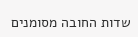שדות החובה מסומנים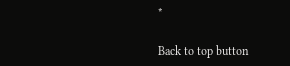*

Back to top button